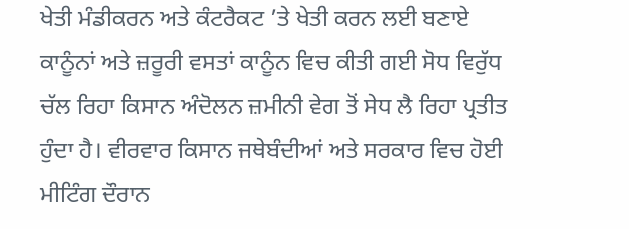ਖੇਤੀ ਮੰਡੀਕਰਨ ਅਤੇ ਕੰਟਰੈਕਟ ’ਤੇ ਖੇਤੀ ਕਰਨ ਲਈ ਬਣਾਏ ਕਾਨੂੰਨਾਂ ਅਤੇ ਜ਼ਰੂਰੀ ਵਸਤਾਂ ਕਾਨੂੰਨ ਵਿਚ ਕੀਤੀ ਗਈ ਸੋਧ ਵਿਰੁੱਧ ਚੱਲ ਰਿਹਾ ਕਿਸਾਨ ਅੰਦੋਲਨ ਜ਼ਮੀਨੀ ਵੇਗ ਤੋਂ ਸੇਧ ਲੈ ਰਿਹਾ ਪ੍ਰਤੀਤ ਹੁੰਦਾ ਹੈ। ਵੀਰਵਾਰ ਕਿਸਾਨ ਜਥੇਬੰਦੀਆਂ ਅਤੇ ਸਰਕਾਰ ਵਿਚ ਹੋਈ ਮੀਟਿੰਗ ਦੌਰਾਨ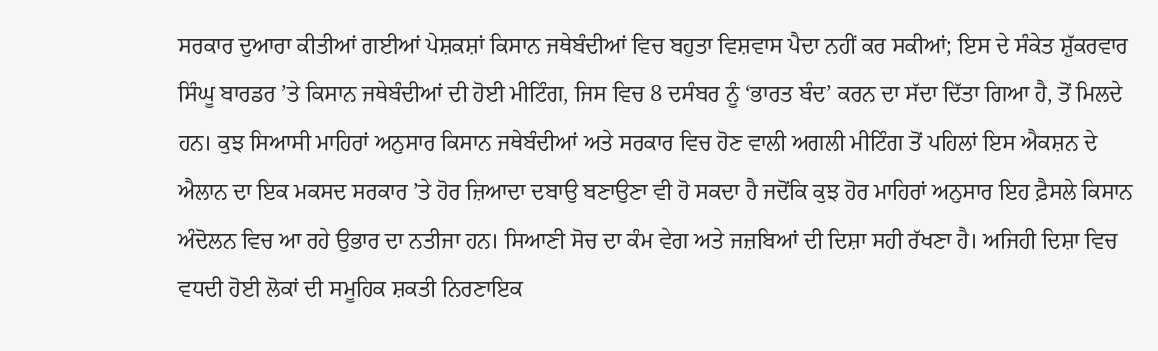ਸਰਕਾਰ ਦੁਆਰਾ ਕੀਤੀਆਂ ਗਈਆਂ ਪੇਸ਼ਕਸ਼ਾਂ ਕਿਸਾਨ ਜਥੇਬੰਦੀਆਂ ਵਿਚ ਬਹੁਤਾ ਵਿਸ਼ਵਾਸ ਪੈਦਾ ਨਹੀਂ ਕਰ ਸਕੀਆਂ; ਇਸ ਦੇ ਸੰਕੇਤ ਸ਼ੁੱਕਰਵਾਰ ਸਿੰਘੂ ਬਾਰਡਰ ’ਤੇ ਕਿਸਾਨ ਜਥੇਬੰਦੀਆਂ ਦੀ ਹੋਈ ਮੀਟਿੰਗ, ਜਿਸ ਵਿਚ 8 ਦਸੰਬਰ ਨੂੰ ‘ਭਾਰਤ ਬੰਦ’ ਕਰਨ ਦਾ ਸੱਦਾ ਦਿੱਤਾ ਗਿਆ ਹੈ, ਤੋਂ ਮਿਲਦੇ ਹਨ। ਕੁਝ ਸਿਆਸੀ ਮਾਹਿਰਾਂ ਅਨੁਸਾਰ ਕਿਸਾਨ ਜਥੇਬੰਦੀਆਂ ਅਤੇ ਸਰਕਾਰ ਵਿਚ ਹੋਣ ਵਾਲੀ ਅਗਲੀ ਮੀਟਿੰਗ ਤੋਂ ਪਹਿਲਾਂ ਇਸ ਐਕਸ਼ਨ ਦੇ ਐਲਾਨ ਦਾ ਇਕ ਮਕਸਦ ਸਰਕਾਰ ’ਤੇ ਹੋਰ ਜ਼ਿਆਦਾ ਦਬਾਉ ਬਣਾਉਣਾ ਵੀ ਹੋ ਸਕਦਾ ਹੈ ਜਦੋਂਕਿ ਕੁਝ ਹੋਰ ਮਾਹਿਰਾਂ ਅਨੁਸਾਰ ਇਹ ਫ਼ੈਸਲੇ ਕਿਸਾਨ ਅੰਦੋਲਨ ਵਿਚ ਆ ਰਹੇ ਉਭਾਰ ਦਾ ਨਤੀਜਾ ਹਨ। ਸਿਆਣੀ ਸੋਚ ਦਾ ਕੰਮ ਵੇਗ ਅਤੇ ਜਜ਼ਬਿਆਂ ਦੀ ਦਿਸ਼ਾ ਸਹੀ ਰੱਖਣਾ ਹੈ। ਅਜਿਹੀ ਦਿਸ਼ਾ ਵਿਚ ਵਧਦੀ ਹੋਈ ਲੋਕਾਂ ਦੀ ਸਮੂਹਿਕ ਸ਼ਕਤੀ ਨਿਰਣਾਇਕ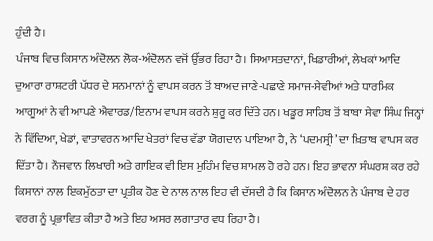ਹੁੰਦੀ ਹੈ।
ਪੰਜਾਬ ਵਿਚ ਕਿਸਾਨ ਅੰਦੋਲਨ ਲੋਕ-ਅੰਦੋਲਨ ਵਜੋਂ ਉੱਭਰ ਰਿਹਾ ਹੈ। ਸਿਆਸਤਦਾਨਾਂ, ਖਿਡਾਰੀਆਂ, ਲੇਖਕਾਂ ਆਦਿ ਦੁਆਰਾ ਰਾਸ਼ਟਰੀ ਪੱਧਰ ਦੇ ਸਨਮਾਨਾਂ ਨੂੰ ਵਾਪਸ ਕਰਨ ਤੋਂ ਬਾਅਦ ਜਾਣੇ-ਪਛਾਣੇ ਸਮਾਜ-ਸੇਵੀਆਂ ਅਤੇ ਧਾਰਮਿਕ ਆਗੂਆਂ ਨੇ ਵੀ ਆਪਣੇ ਐਵਾਰਡ/ਇਨਾਮ ਵਾਪਸ ਕਰਨੇ ਸ਼ੁਰੂ ਕਰ ਦਿੱਤੇ ਹਨ। ਖਡੂਰ ਸਾਹਿਬ ਤੋਂ ਬਾਬਾ ਸੇਵਾ ਸਿੰਘ ਜਿਨ੍ਹਾਂ ਨੇ ਵਿੱਦਿਆ, ਖੇਡਾਂ, ਵਾਤਾਵਰਨ ਆਦਿ ਖੇਤਰਾਂ ਵਿਚ ਵੱਡਾ ਯੋਗਦਾਨ ਪਾਇਆ ਹੈ, ਨੇ ‘ਪਦਮਸ੍ਰੀ’ ਦਾ ਖ਼ਿਤਾਬ ਵਾਪਸ ਕਰ ਦਿੱਤਾ ਹੈ। ਨੌਜਵਾਨ ਲਿਖਾਰੀ ਅਤੇ ਗਾਇਕ ਵੀ ਇਸ ਮੁਹਿੰਮ ਵਿਚ ਸ਼ਾਮਲ ਹੋ ਰਹੇ ਹਨ। ਇਹ ਭਾਵਨਾ ਸੰਘਰਸ਼ ਕਰ ਰਹੇ ਕਿਸਾਨਾਂ ਨਾਲ ਇਕਮੁੱਠਤਾ ਦਾ ਪ੍ਰਤੀਕ ਹੋਣ ਦੇ ਨਾਲ ਨਾਲ ਇਹ ਵੀ ਦੱਸਦੀ ਹੈ ਕਿ ਕਿਸਾਨ ਅੰਦੋਲਨ ਨੇ ਪੰਜਾਬ ਦੇ ਹਰ ਵਰਗ ਨੂੰ ਪ੍ਰਭਾਵਿਤ ਕੀਤਾ ਹੈ ਅਤੇ ਇਹ ਅਸਰ ਲਗਾਤਾਰ ਵਧ ਰਿਹਾ ਹੈ।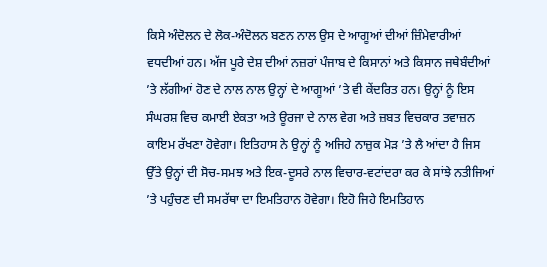ਕਿਸੇ ਅੰਦੋਲਨ ਦੇ ਲੋਕ-ਅੰਦੋਲਨ ਬਣਨ ਨਾਲ ਉਸ ਦੇ ਆਗੂਆਂ ਦੀਆਂ ਜ਼ਿੰਮੇਵਾਰੀਆਂ ਵਧਦੀਆਂ ਹਨ। ਅੱਜ ਪੂਰੇ ਦੇਸ਼ ਦੀਆਂ ਨਜ਼ਰਾਂ ਪੰਜਾਬ ਦੇ ਕਿਸਾਨਾਂ ਅਤੇ ਕਿਸਾਨ ਜਥੇਬੰਦੀਆਂ ’ਤੇ ਲੱਗੀਆਂ ਹੋਣ ਦੇ ਨਾਲ ਨਾਲ ਉਨ੍ਹਾਂ ਦੇ ਆਗੂਆਂ ’ਤੇ ਵੀ ਕੇਂਦਰਿਤ ਹਨ। ਉਨ੍ਹਾਂ ਨੂੰ ਇਸ ਸੰਘਰਸ਼ ਵਿਚ ਕਮਾਈ ਏਕਤਾ ਅਤੇ ਊਰਜਾ ਦੇ ਨਾਲ ਵੇਗ ਅਤੇ ਜ਼ਬਤ ਵਿਚਕਾਰ ਤਵਾਜ਼ਨ ਕਾਇਮ ਰੱਖਣਾ ਹੋਵੇਗਾ। ਇਤਿਹਾਸ ਨੇ ਉਨ੍ਹਾਂ ਨੂੰ ਅਜਿਹੇ ਨਾਜ਼ੁਕ ਮੋੜ ’ਤੇ ਲੈ ਆਂਦਾ ਹੈ ਜਿਸ ਉੱਤੇ ਉਨ੍ਹਾਂ ਦੀ ਸੋਚ-ਸਮਝ ਅਤੇ ਇਕ-ਦੂਸਰੇ ਨਾਲ ਵਿਚਾਰ-ਵਟਾਂਦਰਾ ਕਰ ਕੇ ਸਾਂਝੇ ਨਤੀਜਿਆਂ ’ਤੇ ਪਹੁੰਚਣ ਦੀ ਸਮਰੱਥਾ ਦਾ ਇਮਤਿਹਾਨ ਹੋਵੇਗਾ। ਇਹੋ ਜਿਹੇ ਇਮਤਿਹਾਨ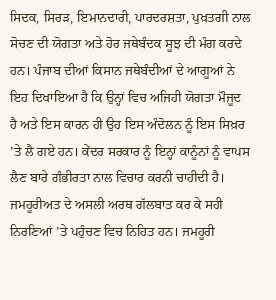ਸਿਦਕ, ਸਿਰੜ, ਇਮਾਨਦਾਰੀ, ਪਾਰਦਰਸ਼ਤਾ, ਪੁਖ਼ਤਗੀ ਨਾਲ ਸੋਚਣ ਦੀ ਯੋਗਤਾ ਅਤੇ ਹੋਰ ਜਥੇਬੰਦਕ ਸੂਝ ਦੀ ਮੰਗ ਕਰਦੇ ਹਨ। ਪੰਜਾਬ ਦੀਆਂ ਕਿਸਾਨ ਜਥੇਬੰਦੀਆਂ ਦੇ ਆਗੂਆਂ ਨੇ ਇਹ ਦਿਖਾਇਆ ਹੈ ਕਿ ਉਨ੍ਹਾਂ ਵਿਚ ਅਜਿਹੀ ਯੋਗਤਾ ਮੌਜੂਦ ਹੈ ਅਤੇ ਇਸ ਕਾਰਨ ਹੀ ਉਹ ਇਸ ਅੰਦੋਲਨ ਨੂੰ ਇਸ ਸਿਖ਼ਰ ’ਤੇ ਲੈ ਗਏ ਹਨ। ਕੇਂਦਰ ਸਰਕਾਰ ਨੂੰ ਇਨ੍ਹਾਂ ਕਾਨੂੰਨਾਂ ਨੂੰ ਵਾਪਸ ਲੈਣ ਬਾਰੇ ਗੰਭੀਰਤਾ ਨਾਲ ਵਿਚਾਰ ਕਰਨੀ ਚਾਹੀਦੀ ਹੈ। ਜਮਹੂਰੀਅਤ ਦੇ ਅਸਲੀ ਅਰਥ ਗੱਲਬਾਤ ਕਰ ਕੇ ਸਹੀ ਨਿਰਣਿਆਂ ’ਤੇ ਪਹੁੰਚਣ ਵਿਚ ਨਿਹਿਤ ਹਨ। ਜਮਹੂਰੀ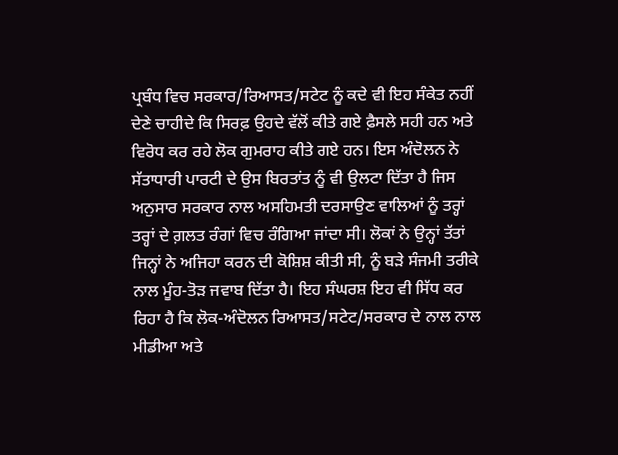ਪ੍ਰਬੰਧ ਵਿਚ ਸਰਕਾਰ/ਰਿਆਸਤ/ਸਟੇਟ ਨੂੰ ਕਦੇ ਵੀ ਇਹ ਸੰਕੇਤ ਨਹੀਂ ਦੇਣੇ ਚਾਹੀਦੇ ਕਿ ਸਿਰਫ਼ ਉਹਦੇ ਵੱਲੋਂ ਕੀਤੇ ਗਏ ਫ਼ੈਸਲੇ ਸਹੀ ਹਨ ਅਤੇ ਵਿਰੋਧ ਕਰ ਰਹੇ ਲੋਕ ਗੁਮਰਾਹ ਕੀਤੇ ਗਏ ਹਨ। ਇਸ ਅੰਦੋਲਨ ਨੇ ਸੱਤਾਧਾਰੀ ਪਾਰਟੀ ਦੇ ਉਸ ਬਿਰਤਾਂਤ ਨੂੰ ਵੀ ਉਲਟਾ ਦਿੱਤਾ ਹੈ ਜਿਸ ਅਨੁਸਾਰ ਸਰਕਾਰ ਨਾਲ ਅਸਹਿਮਤੀ ਦਰਸਾਉਣ ਵਾਲਿਆਂ ਨੂੰ ਤਰ੍ਹਾਂ ਤਰ੍ਹਾਂ ਦੇ ਗ਼ਲਤ ਰੰਗਾਂ ਵਿਚ ਰੰਗਿਆ ਜਾਂਦਾ ਸੀ। ਲੋਕਾਂ ਨੇ ਉਨ੍ਹਾਂ ਤੱਤਾਂ ਜਿਨ੍ਹਾਂ ਨੇ ਅਜਿਹਾ ਕਰਨ ਦੀ ਕੋਸ਼ਿਸ਼ ਕੀਤੀ ਸੀ, ਨੂੰ ਬੜੇ ਸੰਜਮੀ ਤਰੀਕੇ ਨਾਲ ਮੂੰਹ-ਤੋੜ ਜਵਾਬ ਦਿੱਤਾ ਹੈ। ਇਹ ਸੰਘਰਸ਼ ਇਹ ਵੀ ਸਿੱਧ ਕਰ ਰਿਹਾ ਹੈ ਕਿ ਲੋਕ-ਅੰਦੋਲਨ ਰਿਆਸਤ/ਸਟੇਟ/ਸਰਕਾਰ ਦੇ ਨਾਲ ਨਾਲ ਮੀਡੀਆ ਅਤੇ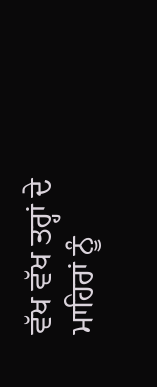ਵੱਖ ਵੱਖ ਤਰ੍ਹਾਂ ਦੇ ਮਾਹਿਰਾਂ ਨੂੰ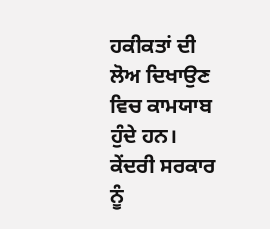ਹਕੀਕਤਾਂ ਦੀ ਲੋਅ ਦਿਖਾਉਣ ਵਿਚ ਕਾਮਯਾਬ ਹੁੰਦੇ ਹਨ। ਕੇਂਦਰੀ ਸਰਕਾਰ ਨੂੰ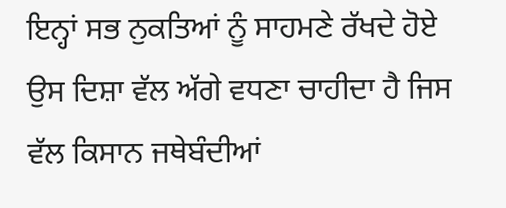ਇਨ੍ਹਾਂ ਸਭ ਨੁਕਤਿਆਂ ਨੂੰ ਸਾਹਮਣੇ ਰੱਖਦੇ ਹੋਏ ਉਸ ਦਿਸ਼ਾ ਵੱਲ ਅੱਗੇ ਵਧਣਾ ਚਾਹੀਦਾ ਹੈ ਜਿਸ ਵੱਲ ਕਿਸਾਨ ਜਥੇਬੰਦੀਆਂ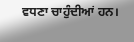ਵਧਣਾ ਚਾਹੁੰਦੀਆਂ ਹਨ।